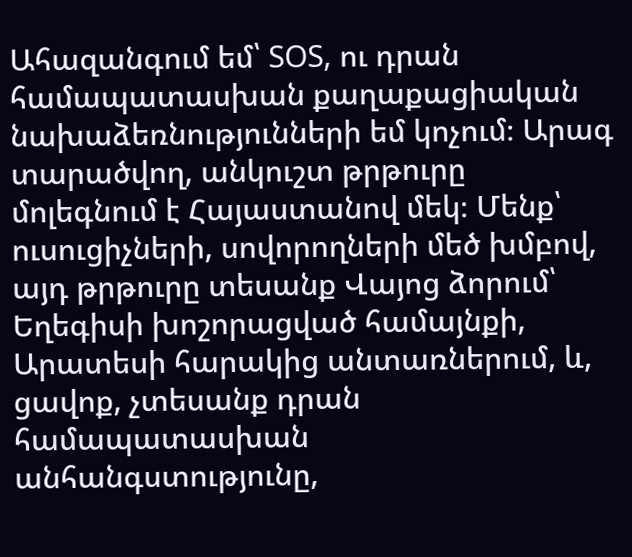Ահազանգում եմ՝ SOS, ու դրան համապատասխան քաղաքացիական նախաձեռնությունների եմ կոչում։ Արագ տարածվող, անկուշտ թրթուրը մոլեգնում է Հայաստանով մեկ։ Մենք՝ ուսուցիչների, սովորողների մեծ խմբով,  այդ թրթուրը տեսանք Վայոց ձորում՝ Եղեգիսի խոշորացված համայնքի, Արատեսի հարակից անտառներում, և, ցավոք, չտեսանք դրան համապատասխան անհանգստությունը,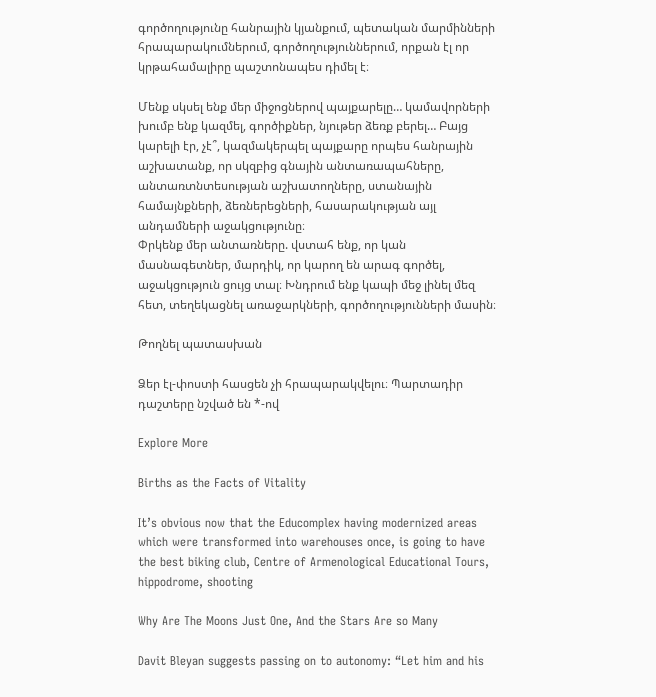գործողությունը հանրային կյանքում, պետական մարմինների հրապարակումներում, գործողություններում, որքան էլ որ կրթահամալիրը պաշտոնապես դիմել է։

Մենք սկսել ենք մեր միջոցներով պայքարելը… կամավորների խումբ ենք կազմել, գործիքներ, նյութեր ձեռք բերել… Բայց կարելի էր, չէ՞, կազմակերպել պայքարը որպես հանրային աշխատանք, որ սկզբից գնային անտառապահները, անտառտնտեսության աշխատողները, ստանային համայնքների, ձեռներեցների, հասարակության այլ անդամների աջակցությունը։
Փրկենք մեր անտառները. վստահ ենք, որ կան մասնագետներ, մարդիկ, որ կարող են արագ գործել, աջակցություն ցույց տալ։ Խնդրում ենք կապի մեջ լինել մեզ հետ, տեղեկացնել առաջարկների, գործողությունների մասին։

Թողնել պատասխան

Ձեր էլ-փոստի հասցեն չի հրապարակվելու։ Պարտադիր դաշտերը նշված են *-ով

Explore More

Births as the Facts of Vitality

It’s obvious now that the Educomplex having modernized areas which were transformed into warehouses once, is going to have the best biking club, Centre of Armenological Educational Tours, hippodrome, shooting

Why Are The Moons Just One, And the Stars Are so Many

Davit Bleyan suggests passing on to autonomy: “Let him and his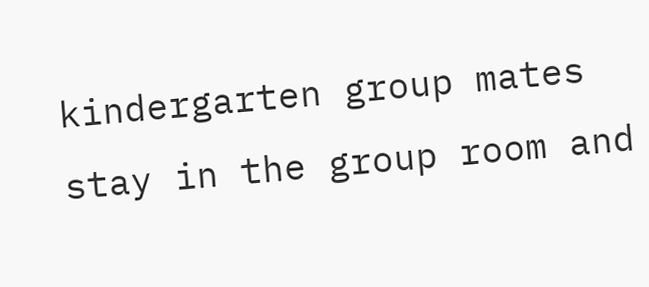kindergarten group mates stay in the group room and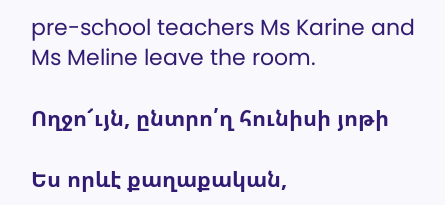pre-school teachers Ms Karine and Ms Meline leave the room.

Ողջո՜ւյն, ընտրո՛ղ հունիսի յոթի

Ես որևէ քաղաքական,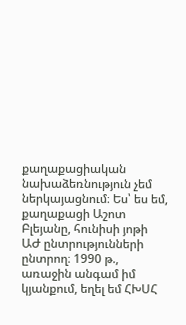քաղաքացիական նախաձեռնություն չեմ ներկայացնում։ Ես՝ ես եմ, քաղաքացի Աշոտ Բլեյանը, հունիսի յոթի ԱԺ ընտրությունների ընտրող։ 1990 թ., առաջին անգամ իմ կյանքում, եղել եմ ՀԽՍՀ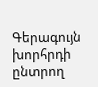Գերագույն խորհրդի ընտրող